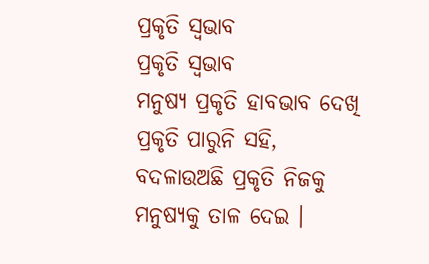ପ୍ରକୃତି ସ୍ୱଭାବ
ପ୍ରକୃତି ସ୍ୱଭାବ
ମନୁଷ୍ୟ ପ୍ରକୃତି ହାବଭାବ ଦେଖି
ପ୍ରକୃତି ପାରୁନି ସହି,
ବଦଳାଉଅଛି ପ୍ରକୃତି ନିଜକୁ
ମନୁଷ୍ୟକୁ ତାଳ ଦେଇ ।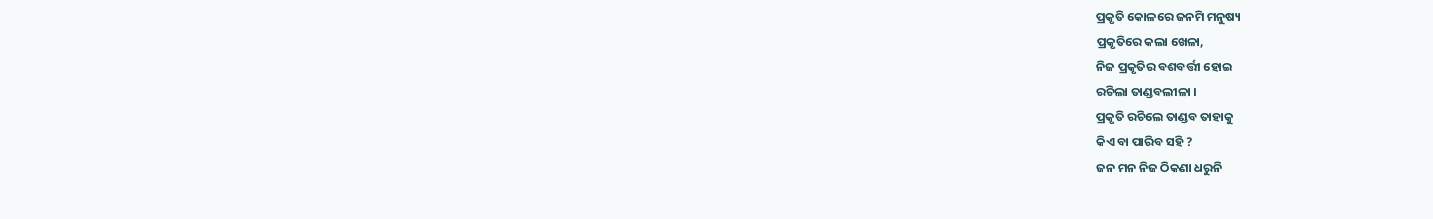ପ୍ରକୃତି କୋଳରେ ଜନମି ମନୁଷ୍ୟ
ପ୍ରକୃତିରେ କଲା ଖେଳା,
ନିଜ ପ୍ରକୃତିର ବଶବର୍ତ୍ତୀ ହୋଇ
ରଚିଲା ତାଣ୍ଡବଲୀଳା ।
ପ୍ରକୃତି ରଚିଲେ ତାଣ୍ଡବ ତାହାକୁ
କିଏ ବା ପାରିବ ସହି ?
ଜନ ମନ ନିଜ ଠିକଣା ଧରୁନି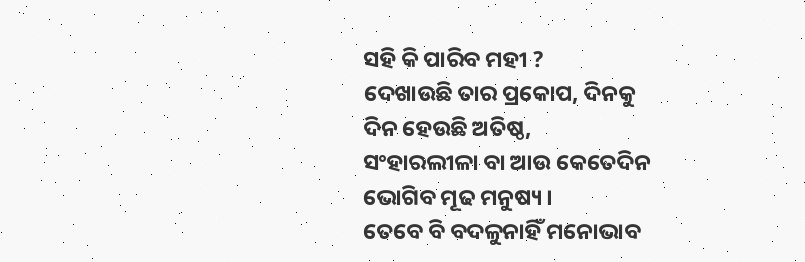ସହି କି ପାରିବ ମହୀ ?
ଦେଖାଉଛି ତାର ପ୍ରକୋପ, ଦିନକୁ
ଦିନ ହେଉଛି ଅତିଷ୍ଠ,
ସଂହାରଲୀଳା ବା ଆଉ କେତେଦିନ
ଭୋଗିବ ମୂଢ ମନୁଷ୍ୟ ।
ତେବେ ବି ବଦଳୁନାହିଁ ମନୋଭାବ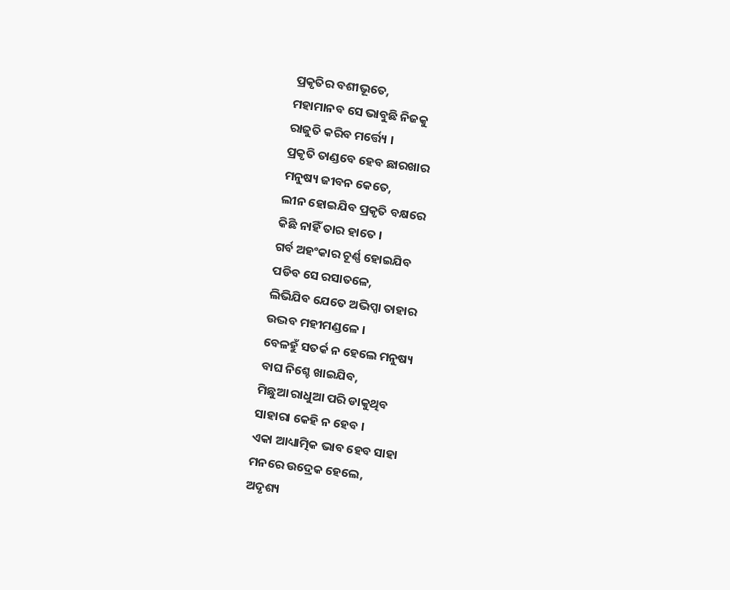ପ୍ରକୃତିର ବଶୀଭୂତେ,
ମହାମାନବ ସେ ଭାବୁଛି ନିଜକୁ
ରାଜୁତି କରିବ ମର୍ତ୍ତ୍ୟେ ।
ପ୍ରକୃତି ତାଣ୍ଡବେ ହେବ ଛାରଖାର
ମନୁଷ୍ୟ ଜୀବନ କେତେ,
ଲୀନ ହୋଇଯିବ ପ୍ରକୃତି ବକ୍ଷରେ
କିଛି ନାହିଁ ତାର ହାତେ ।
ଗର୍ବ ଅହଂକାର ଚୂର୍ଣ୍ଣ ହୋଇଯିବ
ପଡିବ ସେ ରସାତଳେ,
ଲିଭିଯିବ ଯେତେ ଅଭିପ୍ସା ତାହାର
ଉଦ୍ଭବ ମହୀମଣ୍ଡଳେ ।
ବେଳହୁଁ ସତର୍କ ନ ହେଲେ ମନୁଷ୍ୟ
ବାଘ ନିଶ୍ଚେ ଖାଇଯିବ,
ମିଛୁଆ ରାଧୁଆ ପରି ଡାକୁଥିବ
ସାହାରା କେହି ନ ହେବ ।
ଏକା ଆଧ୍ୟାତ୍ମିକ ଭାବ ହେବ ସାହା
ମନରେ ଉଦ୍ରେକ ହେଲେ,
ଅଦୃଶ୍ୟ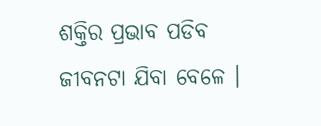ଶକ୍ତିର ପ୍ରଭାବ ପଡିବ
ଜୀବନଟା ଯିବା ବେଳେ ।